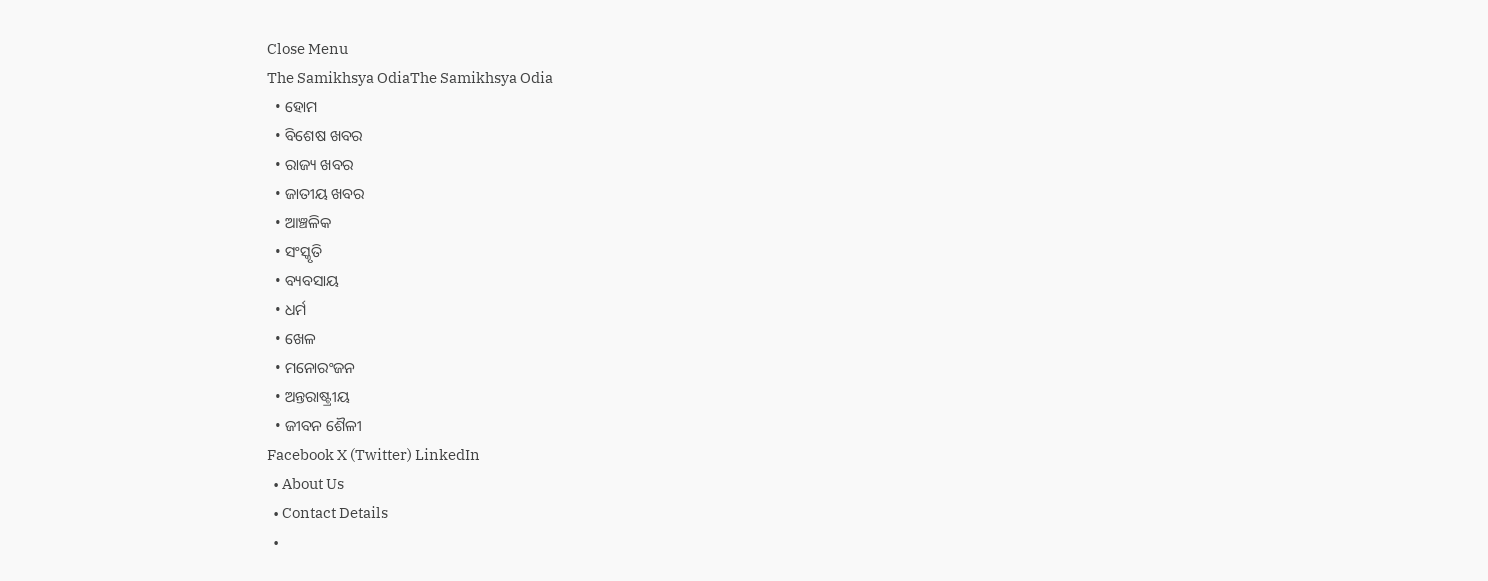Close Menu
The Samikhsya OdiaThe Samikhsya Odia
  • ହୋମ
  • ବିଶେଷ ଖବର
  • ରାଜ୍ୟ ଖବର
  • ଜାତୀୟ ଖବର
  • ଆଞ୍ଚଳିକ
  • ସଂସ୍କୃତି
  • ବ୍ୟବସାୟ
  • ଧର୍ମ
  • ଖେଳ
  • ମନୋରଂଜନ
  • ଅନ୍ତରାଷ୍ଟ୍ରୀୟ
  • ଜୀବନ ଶୈଳୀ
Facebook X (Twitter) LinkedIn
  • About Us
  • Contact Details
  •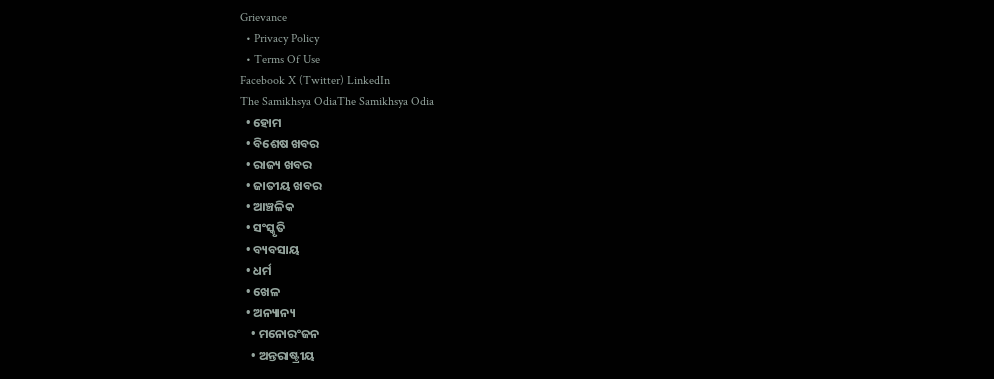Grievance
  • Privacy Policy
  • Terms Of Use
Facebook X (Twitter) LinkedIn
The Samikhsya OdiaThe Samikhsya Odia
  • ହୋମ
  • ବିଶେଷ ଖବର
  • ରାଜ୍ୟ ଖବର
  • ଜାତୀୟ ଖବର
  • ଆଞ୍ଚଳିକ
  • ସଂସ୍କୃତି
  • ବ୍ୟବସାୟ
  • ଧର୍ମ
  • ଖେଳ
  • ଅନ୍ୟାନ୍ୟ
    • ମନୋରଂଜନ
    • ଅନ୍ତରାଷ୍ଟ୍ରୀୟ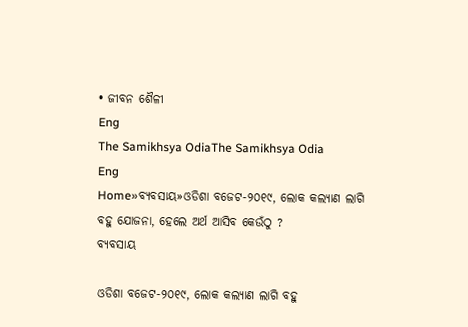• ଜୀବନ ଶୈଳୀ
Eng
The Samikhsya OdiaThe Samikhsya Odia
Eng
Home»ବ୍ୟବସାୟ»ଓଡିଶା ବଜେଟ-୨୦୧୯, ଲୋକ କଲ୍ୟାଣ ଲାଗି ବହୁ ଯୋଜନା, ହେଲେ ଅର୍ଥ ଆସିବ କେଉଁଠୁ ?
ବ୍ୟବସାୟ

ଓଡିଶା ବଜେଟ-୨୦୧୯, ଲୋକ କଲ୍ୟାଣ ଲାଗି ବହୁ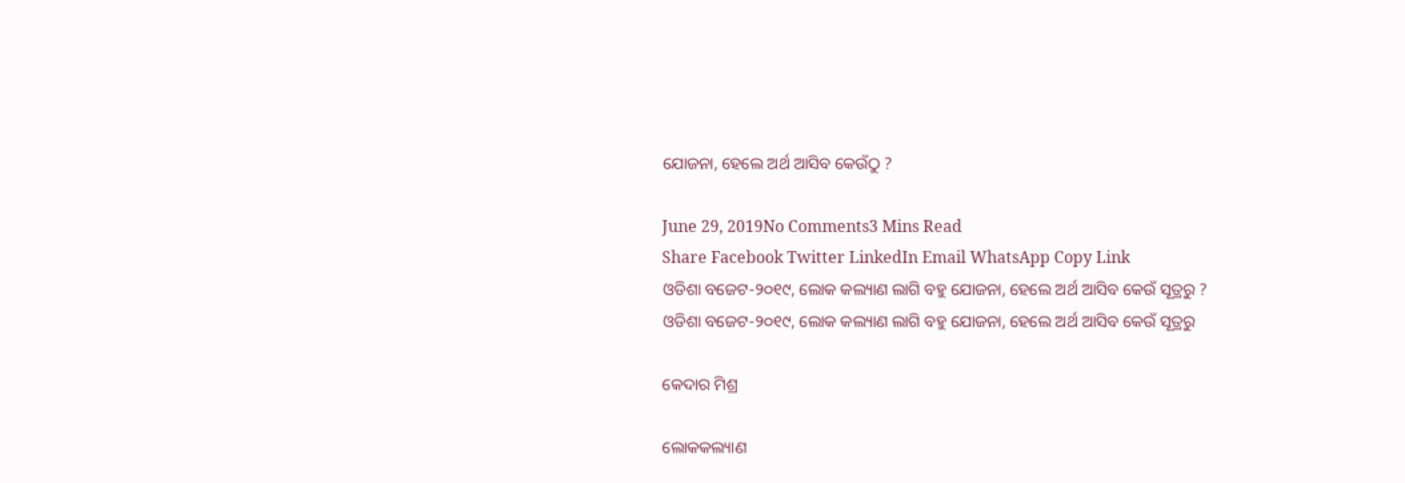ଯୋଜନା, ହେଲେ ଅର୍ଥ ଆସିବ କେଉଁଠୁ ?

June 29, 2019No Comments3 Mins Read
Share Facebook Twitter LinkedIn Email WhatsApp Copy Link
ଓଡିଶା ବଜେଟ-୨୦୧୯, ଲୋକ କଲ୍ୟାଣ ଲାଗି ବହୁ ଯୋଜନା, ହେଲେ ଅର୍ଥ ଆସିବ କେଉଁ ସୂତ୍ରରୁ ?
ଓଡିଶା ବଜେଟ-୨୦୧୯, ଲୋକ କଲ୍ୟାଣ ଲାଗି ବହୁ ଯୋଜନା, ହେଲେ ଅର୍ଥ ଆସିବ କେଉଁ ସୂତ୍ରରୁ

କେଦାର ମିଶ୍ର

ଲୋକକଲ୍ୟାଣ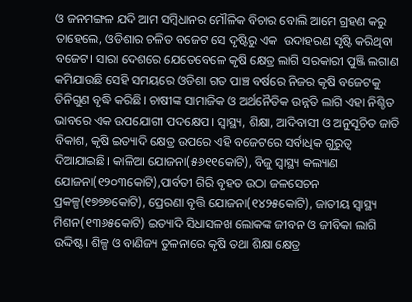ଓ ଜନମଙ୍ଗଳ ଯଦି ଆମ ସମ୍ବିଧାନର ମୌଳିକ ବିଚାର ବୋଲି ଆମେ ଗ୍ରହଣ କରୁ ତାହେଲେ, ଓଡିଶାର ଚଳିତ ବଜେଟ ସେ ଦୃଷ୍ଟିରୁ ଏକ  ଉଦାହରଣ ସୃଷ୍ଟି କରିଥିବା ବଜେଟ। ସାରା ଦେଶରେ ଯେତେବେଳେ କୃଷି କ୍ଷେତ୍ର ଲାଗି ସରକାରୀ ପୁଞ୍ଜି ଲଗାଣ କମିଯାଉଛି ସେହି ସମୟରେ ଓଡିଶା ଗତ ପାଞ୍ଚ ବର୍ଷରେ ନିଜର କୃଷି ବଜେଟକୁ ତିନିଗୁଣ ବୃଦ୍ଧି କରିଛି। ଚାଷୀଙ୍କ ସାମାଜିକ ଓ ଅର୍ଥନୈତିକ ଉନ୍ନତି ଲାଗି ଏହା ନିଶ୍ଚିତ ଭାବରେ ଏକ ଉପଯୋଗୀ ପଦକ୍ଷେପ। ସ୍ୱାସ୍ଥ୍ୟ, ଶିକ୍ଷା, ଆଦିବାସୀ ଓ ଅନୁସୂଚିତ ଜାତି ବିକାଶ, କୃଷି ଇତ୍ୟାଦି କ୍ଷେତ୍ର ଉପରେ ଏହି ବଜେଟରେ ସର୍ବାଧିକ ଗୁରୁତ୍ଵ ଦିଆଯାଇଛି। କାଳିଆ ଯୋଜନା(୫୬୧୧କୋଟି), ବିଜୁ ସ୍ୱାସ୍ଥ୍ୟ କଲ୍ୟାଣ ଯୋଜନା(୧୨୦୩କୋଟି),ପାର୍ବତୀ ଗିରି ବୃହତ ଉଠା ଜଳସେଚନ ପ୍ରକଳ୍ପ(୧୭୭୭କୋଟି), ପ୍ରେରଣା ବୃତ୍ତି ଯୋଜନା(୧୪୨୫କୋଟି), ଜାତୀୟ ସ୍ୱାସ୍ଥ୍ୟ ମିଶନ(୧୩୬୫କୋଟି) ଇତ୍ୟାଦି ସିଧାସଳଖ ଲୋକଙ୍କ ଜୀବନ ଓ ଜୀବିକା ଲାଗି ଉଦ୍ଦିଷ୍ଟ। ଶିଳ୍ପ ଓ ବାଣିଜ୍ୟ ତୁଳନାରେ କୃଷି ତଥା ଶିକ୍ଷା କ୍ଷେତ୍ର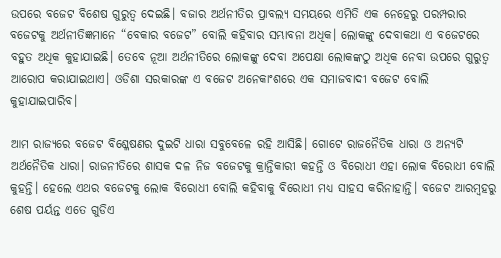ଉପରେ ବଜେଟ ବିଶେଷ ଗୁରୁତ୍ଵ ଦେଇଛି। ବଜାର ଅର୍ଥନୀତିର ପ୍ରାବଲ୍ୟ ସମୟରେ ଏମିତି ଏକ ନେହେରୁ ପରମ୍ପରାର ବଜେଟକୁ ଅର୍ଥନୀତିଜ୍ଞମାନେ “ବେକାର ବଜେଟ” ବୋଲି କହିବାର ସମ୍ଭାବନା ଅଧିକ। ଲୋକଙ୍କୁ ଦେବାକଥା ଏ ବଜେଟରେ ବହୁତ ଅଧିକ କୁହାଯାଇଛି। ତେବେ ନୂଆ ଅର୍ଥନୀତିରେ ଲୋକଙ୍କୁ ଦେବା ଅପେକ୍ଷା ଲୋକଙ୍କଠୁ ଅଧିକ ନେବା ଉପରେ ଗୁରୁତ୍ଵ ଆରୋପ କରାଯାଇଥାଏ। ଓଡିଶା ସରକାରଙ୍କ ଏ ବଜେଟ ଅନେକାଂଶରେ ଏକ ସମାଜବାଦୀ ବଜେଟ ବୋଲି କୁହାଯାଇପାରିବ।

ଆମ ରାଜ୍ୟରେ ବଜେଟ ବିଶ୍ଳେଷଣର ଦୁଇଟି ଧାରା ସବୁବେଳେ ରହି ଆସିଛି। ଗୋଟେ ରାଜନୈତିକ ଧାରା ଓ ଅନ୍ୟଟି ଅର୍ଥନୈତିକ ଧାରା। ରାଜନୀତିରେ ଶାସକ ଦଳ ନିଜ ବଜେଟକୁ କ୍ରାନ୍ତିକାରୀ କହନ୍ତି ଓ ବିରୋଧୀ ଏହା ଲୋକ ବିରୋଧୀ ବୋଲି କୁହନ୍ତି। ହେଲେ ଏଥର ବଜେଟକୁ ଲୋକ ବିରୋଧୀ ବୋଲି କହିବାକୁ ବିରୋଧୀ ମଧ୍ୟ ସାହସ କରିନାହାନ୍ତି। ବଜେଟ ଆରମ୍ବହରୁ ଶେଷ ପର୍ୟନ୍ତ ଏତେ ଗୁଡିଏ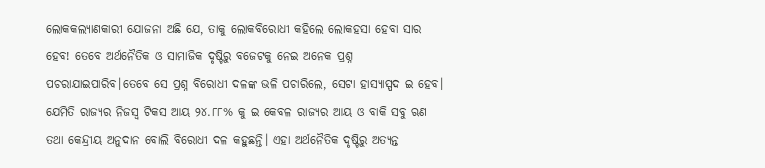ଲୋକକଲ୍ୟାଣକାରୀ ଯୋଜନା ଅଛି ଯେ, ତାକୁ ଲୋକବିରୋଧୀ କହିଲେ ଲୋକହସା ହେବା ସାର ହେବ! ତେବେ ଅର୍ଥନୈତିକ ଓ ସାମାଜିକ ଦୃଷ୍ଟିରୁ ବଜେଟକୁ ନେଇ ଅନେକ ପ୍ରଶ୍ନ ପଚରାଯାଇପାରିବ।ତେବେ ସେ ପ୍ରଶ୍ନ ବିରୋଧୀ ଦଳଙ୍କ ଭଳି ପଚାରିଲେ, ସେଟା ହାସ୍ୟାସ୍ପଦ ଇ ହେବ। ଯେମିତି ରାଜ୍ୟର ନିଜସ୍ଵ ଟିକସ ଆୟ ୨୪.୮୮% କୁ ଇ କେବଳ ରାଜ୍ୟର ଆୟ ଓ ବାକି ସବୁ ଋଣ ତଥା କେନ୍ଦ୍ରୀୟ ଅନୁଦାନ ବୋଲି ବିରୋଧୀ ଦଳ କହୁଛନ୍ତି। ଏହା ଅର୍ଥନୈତିକ ଦୃଷ୍ଟିରୁ ଅତ୍ୟନ୍ତ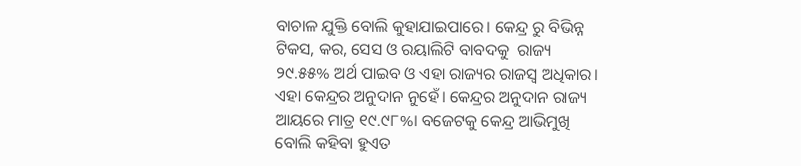ବାଚାଳ ଯୁକ୍ତି ବୋଲି କୁହାଯାଇପାରେ। କେନ୍ଦ୍ର ରୁ ବିଭିନ୍ନ ଟିକସ, କର, ସେସ ଓ ରୟାଲିଟି ବାବଦକୁ  ରାଜ୍ୟ ୨୯.୫୫% ଅର୍ଥ ପାଇବ ଓ ଏହା ରାଜ୍ୟର ରାଜସ୍ୱ ଅଧିକାର। ଏହା କେନ୍ଦ୍ରର ଅନୁଦାନ ନୁହେଁ। କେନ୍ଦ୍ରର ଅନୁଦାନ ରାଜ୍ୟ ଆୟରେ ମାତ୍ର ୧୯.୯୮%। ବଜେଟକୁ କେନ୍ଦ୍ର ଆଭିମୁଖି ବୋଲି କହିବା ହୁଏତ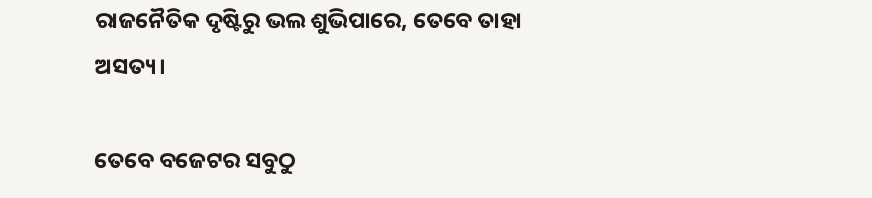ରାଜନୈତିକ ଦୃଷ୍ଟିରୁ ଭଲ ଶୁଭିପାରେ, ତେବେ ତାହା ଅସତ୍ୟ।

ତେବେ ବଜେଟର ସବୁଠୁ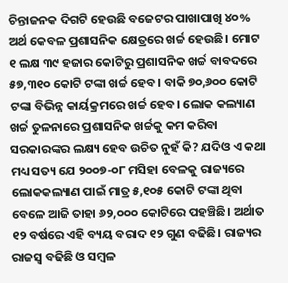ଚିନ୍ତାଜନକ ଦିଗଟି ହେଉଛି ବଜେଟର ପାଖାପାଖି ୪୦% ଅର୍ଥ କେବଳ ପ୍ରଶାସନିକ କ୍ଷେତ୍ରରେ ଖର୍ଚ୍ଚ ହେଉଛି। ମୋଟ ୧ ଲକ୍ଷ ୩୯ ହଜାର କୋଟିରୁ ପ୍ରଶାସନିକ ଖର୍ଚ୍ଚ ବାବଦରେ ୫୭,୩୧୦ କୋଟି ଟଙ୍କା ଖର୍ଚ୍ଚ ହେବ। ବାକି ୭୦,୬୦୦ କୋଟି ଟଙ୍କା ବିଭିନ୍ନ କାର୍ୟକ୍ରମରେ ଖର୍ଚ୍ଚ ହେବ। ଲୋକ କଲ୍ୟାଣ ଖର୍ଚ୍ଚ ତୁଳନାରେ ପ୍ରଶାସନିକ ଖର୍ଚ୍ଚକୁ କମ କରିବା ସରକାରଙ୍କର ଲକ୍ଷ୍ୟ ହେବ ଉଚିତ ନୁହଁ କି? ଯଦିଓ ଏ କଥା ମଧ୍ୟ ସତ୍ୟ ଯେ ୨୦୦୭-୦୮ ମସିହା ବେଳକୁ ରାଜ୍ୟରେ ଲୋକକଲ୍ୟାଣ ପାଇଁ ମାତ୍ର ୫,୧୦୫ କୋଟି ଟଙ୍କା ଥିବା ବେଳେ ଆଜି ତାହା ୬୨,୦୦୦ କୋଟିରେ ପହଞ୍ଚିଛି। ଅର୍ଥାତ ୧୨ ବର୍ଷରେ ଏହି ବ୍ୟୟ ବରାଦ ୧୨ ଗୁଣ ବଢିଛି। ରାଜ୍ୟର ରାଜସ୍ୱ ବଢିଛି ଓ ସମ୍ବଳ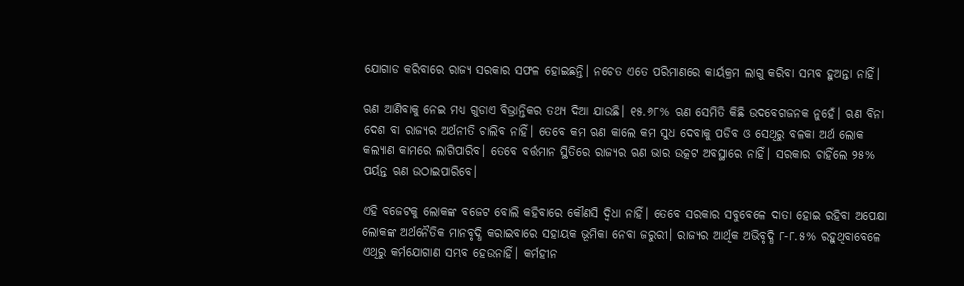ଯୋଗାଡ କରିବାରେ ରାଜ୍ୟ ସରକାର ସଫଳ ହୋଇଛନ୍ତି। ନଚେତ ଏତେ ପରିମାଣରେ କାର୍ୟକ୍ରମ ଲାଗୁ କରିବା ସମ୍ଭବ ହୁଅନ୍ତା ନାହିଁ।

ଋଣ ଆଣିବାକୁ ନେଇ ମଧ୍ୟ ଗୁଡାଏ ବିଭ୍ରାନ୍ତିକର ତଥ୍ୟ ଦିଆ ଯାଉଛି। ୧୫.୬୮% ଋଣ ସେମିତି କିଛି ଉଦବେଗଜନକ ନୁହେଁ। ଋଣ ବିନା ଦେଶ ବା ରାଜ୍ୟର ଅର୍ଥନୀତି ଚାଲିବ ନାହିଁ। ତେବେ କମ ଋଣ କାଲେ କମ ସୁଧ ଦେବାକୁ ପଡିବ ଓ ସେଥିରୁ ବଳକା ଅର୍ଥ ଲୋକ କଲ୍ୟାଣ କାମରେ ଲାଗିପାରିବ। ତେବେ ବର୍ତ୍ତମାନ ସ୍ଥିତିରେ ରାଜ୍ୟର ଋଣ ଭାର ଉତ୍କଟ ଅବସ୍ଥାରେ ନାହିଁ। ସରକାର ଚାହିଁଲେ ୨୫% ପର୍ୟନ୍ତ ଋଣ ଉଠାଇପାରିବେ।

ଏହି ବଜେଟକୁ ଲୋକଙ୍କ ବଜେଟ ବୋଲି କହିବାରେ କୌଣସି ଦ୍ଵିଧା ନାହିଁ। ତେବେ ସରକାର ସବୁବେଳେ ଦାତା ହୋଇ ରହିବା ଅପେକ୍ଷା ଲୋକଙ୍କ ଅର୍ଥନୈତିକ ମାନବୃଦ୍ଧି କରାଇବାରେ ସହାୟକ ଭୂମିକା ନେବା ଜରୁରୀ। ରାଜ୍ୟର ଆର୍ଥିକ ଅଭିବୃଦ୍ଧି ୮-୮.୫% ରହୁଥିବାବେଳେ ଏଥିରୁ କର୍ମଯୋଗାଣ ସମ୍ଭବ ହେଉନାହିଁ। କର୍ମହୀନ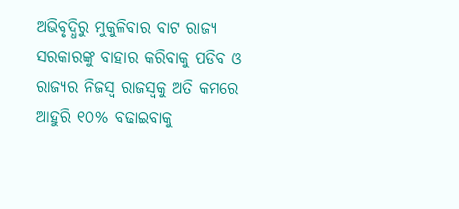ଅଭିବୃଦ୍ଧିରୁ ମୁକୁଳିବାର ବାଟ ରାଜ୍ୟ ସରକାରଙ୍କୁ ବାହାର କରିବାକୁ ପଡିବ ଓ ରାଜ୍ୟର ନିଜସ୍ଵ ରାଜସ୍ବକୁ ଅତି କମରେ ଆହୁରି ୧୦% ବଢାଇବାକୁ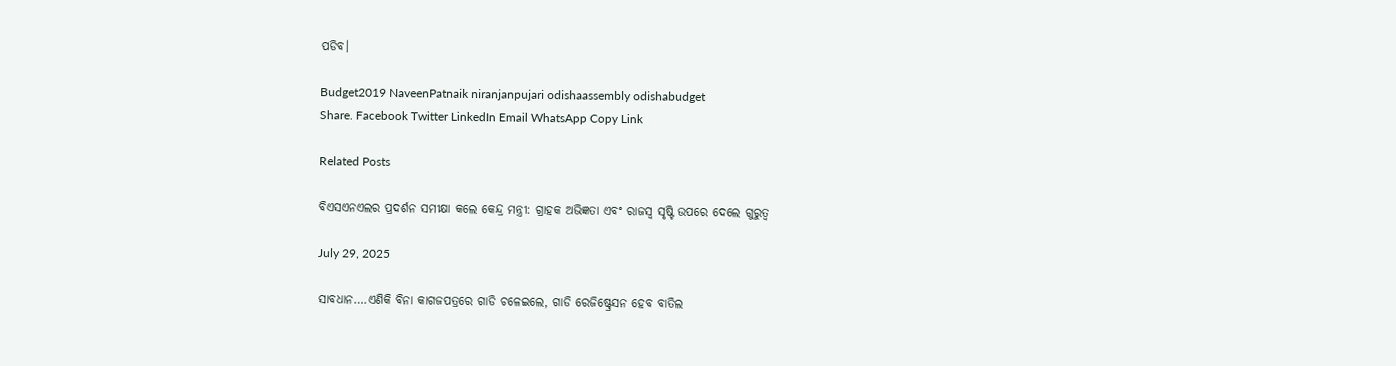ପଡିବ।

Budget2019 NaveenPatnaik niranjanpujari odishaassembly odishabudget
Share. Facebook Twitter LinkedIn Email WhatsApp Copy Link

Related Posts

ବିଏସଏନଏଲର ପ୍ରଦର୍ଶନ ସମୀକ୍ଷା କଲେ କେନ୍ଦ୍ର ମନ୍ତ୍ରୀ: ଗ୍ରାହକ ଅଭିଜ୍ଞତା ଏବଂ ରାଜସ୍ୱ ସୃଷ୍ଟି ଉପରେ ଦେଲେ ଗୁରୁତ୍ୱ

July 29, 2025

ସାବଧାନ….ଏଣିକି ବିନା କାଗଜପତ୍ରରେ ଗାଡି ଚଳେଇଲେ, ଗାଡି ରେଜିଷ୍ଟ୍ରେସନ ହେବ ବାତିଲ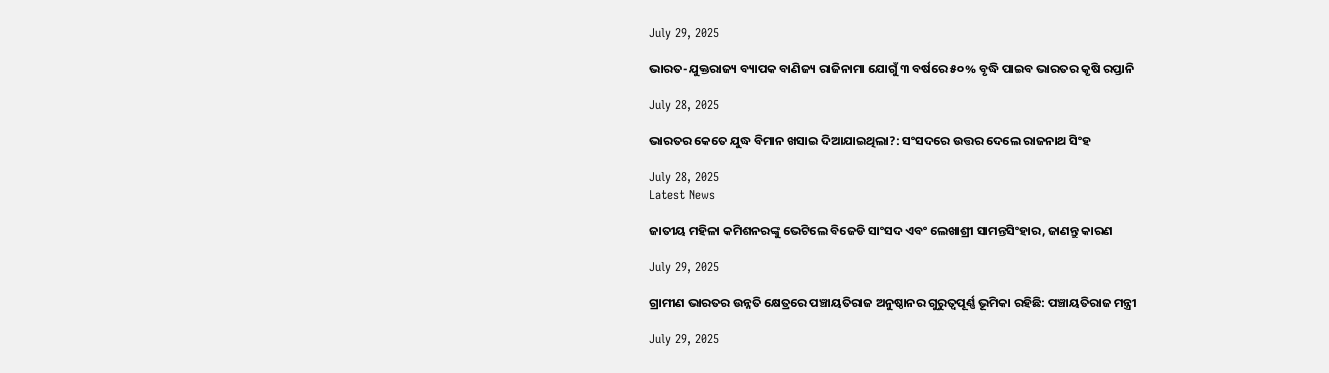July 29, 2025

ଭାରତ-ଯୁକ୍ତରାଜ୍ୟ ବ୍ୟାପକ ବାଣିଜ୍ୟ ରାଜିନାମା ଯୋଗୁଁ ୩ ବର୍ଷରେ ୫୦% ବୃଦ୍ଧି ପାଇବ ଭାରତର କୃଷି ରପ୍ତାନି

July 28, 2025

ଭାରତର କେତେ ଯୁଦ୍ଧ ବିମାନ ଖସାଇ ଦିଆଯାଇଥିଲା?: ସଂସଦରେ ଉତ୍ତର ଦେଲେ ରାଜନାଥ ସିଂହ

July 28, 2025
Latest News

ଜାତୀୟ ମହିଳା କମିଶନରଙ୍କୁ ଭେଟିଲେ ବିଜେଡି ସାଂସଦ ଏବଂ ଲେଖାଶ୍ରୀ ସାମନ୍ତସିଂହାର, ଜାଣନ୍ତୁ କାରଣ

July 29, 2025

ଗ୍ରାମୀଣ ଭାରତର ଉନ୍ନତି କ୍ଷେତ୍ରରେ ପଞ୍ଚାୟତିରାଜ ଅନୁଷ୍ଠାନର ଗୁରୁତ୍ବପୂର୍ଣ୍ଣ ଭୂମିକା ରହିଛି: ପଞ୍ଚାୟତିରାଜ ମନ୍ତ୍ରୀ

July 29, 2025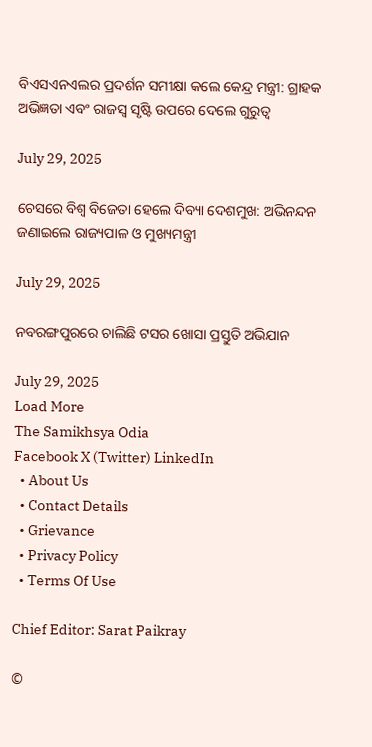ବିଏସଏନଏଲର ପ୍ରଦର୍ଶନ ସମୀକ୍ଷା କଲେ କେନ୍ଦ୍ର ମନ୍ତ୍ରୀ: ଗ୍ରାହକ ଅଭିଜ୍ଞତା ଏବଂ ରାଜସ୍ୱ ସୃଷ୍ଟି ଉପରେ ଦେଲେ ଗୁରୁତ୍ୱ

July 29, 2025

ଚେସରେ ବିଶ୍ବ ବିଜେତା ହେଲେ ଦିବ୍ୟା ଦେଶମୁଖ: ଅଭିନନ୍ଦନ ଜଣାଇଲେ ରାଜ୍ୟପାଳ ଓ ମୁଖ୍ୟମନ୍ତ୍ରୀ

July 29, 2025

ନବରଙ୍ଗପୁରରେ ଚାଲିଛି ଟସର ଖୋସା ପ୍ରସ୍ତୁତି ଅଭିଯାନ

July 29, 2025
Load More
The Samikhsya Odia
Facebook X (Twitter) LinkedIn
  • About Us
  • Contact Details
  • Grievance
  • Privacy Policy
  • Terms Of Use

Chief Editor: Sarat Paikray

©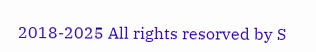2018-2025 All rights resorved by S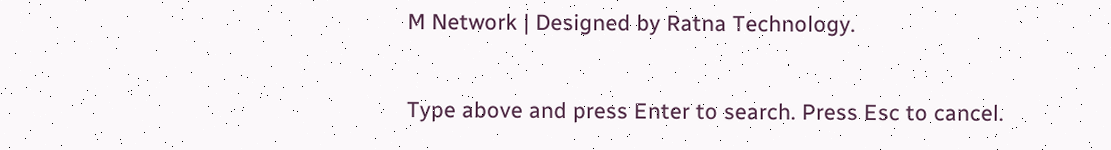M Network | Designed by Ratna Technology.

Type above and press Enter to search. Press Esc to cancel.